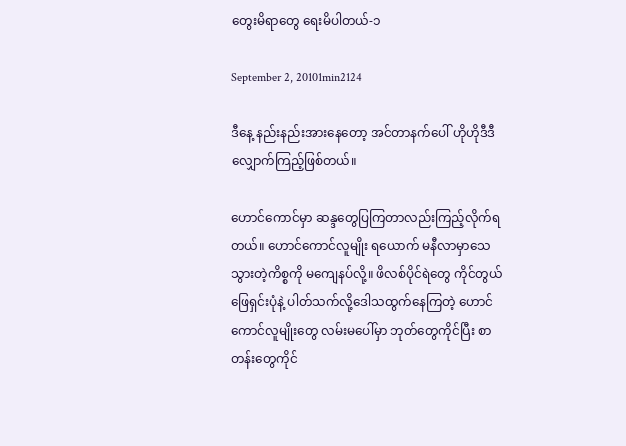တွေးမိရာတွေ ရေးမိပါတယ်-၁

September 2, 20101min2124

ဒီနေ့ နည်းနည်းအားနေတော့ အင်တာနက်ပေါ် ဟိုဟိုဒီဒီ လျှောက်ကြည့်ဖြစ်တယ်။

ဟောင်ကောင်မှာ ဆန္ဒတွေပြကြတာလည်းကြည့်လိုက်ရတယ်။ ဟောင်ကောင်လူမျိုး ရယောက် မနီလာမှာသေသွားတဲ့ကိစ္စကို မကျေနပ်လို့။ ဖိလစ်ပိုင်ရဲတွေ ကိုင်တွယ်ဖြေရှင်းပုံနဲ့ ပါတ်သက်လို့ဒေါသထွက်နေကြတဲ့ ဟောင်ကောင်လူမျိုးတွေ လမ်းမပေါ်မှာ ဘုတ်တွေကိုင်ပြီး စာတန်းတွေကိုင်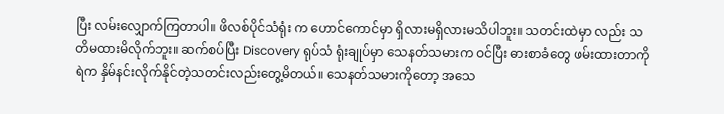ပြီး လမ်းလျှောက်ကြတာပါ။ ဖိလစ်ပိုင်သံရုံး က ဟောင်ကောင်မှာ ရှိလားမရှိလားမသိပါဘူး။ သတင်းထဲမှာ လည်း သတိမထားမိလိုက်ဘူး။ ဆက်စပ်ပြီး Discovery ရုပ်သံ ရုံးချုပ်မှာ သေနတ်သမားက ဝင်ပြီး ဓားစာခံတွေ ဖမ်းထားတာကို ရဲက နှိမ်နင်းလိုက်နိုင်တဲ့သတင်းလည်းတွေ့မိတယ်။ သေနတ်သမားကိုတော့ အသေ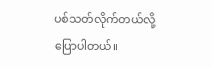ပစ်သတ်လိုက်တယ်လို့ပြောပါတယ်။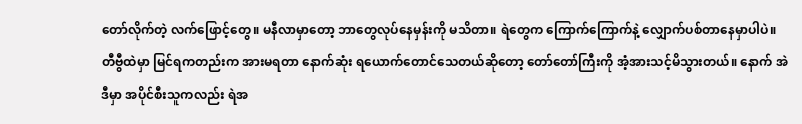တော်လိုက်တဲ့ လက်ဖြောင့်တွေ။ မနီလာမှာတော့ ဘာတွေလုပ်နေမှန်းကို မသိတာ။ ရဲတွေက ကြောက်ကြောက်နဲ့ လျှောက်ပစ်တာနေမှာပါပဲ။ တီဗွီထဲမှာ မြင်ရကတည်းက အားမရတာ နောက်ဆုံး ရယောက်တောင်သေတယ်ဆိုတော့ တော်တော်ကြီးကို အံ့အားသင့်မိသွားတယ်။ နောက် အဲဒီမှာ အပိုင်စီးသူကလည်း ရဲအ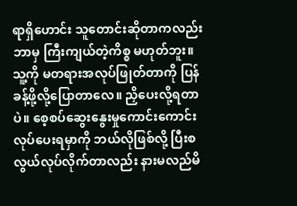ရာရှိဟောင်း သူတောင်းဆိုတာကလည်း ဘာမှ ကြီးကျယ်တဲ့ကိစ္စ မဟုတ်ဘူး။ သူ့ကို မတရားအလုပ်ဖြုတ်တာကို ပြန်ခန့်ဖို့လို့ပြောတာလေ။ ညှိပေးလို့ရတာပဲ။ စေ့စပ်ဆွေးနွေးမှုကောင်းကောင်းလုပ်ပေးရမှာကို ဘယ်လိုဖြစ်လို့ ပြီးစလွယ်လုပ်လိုက်တာလည်း နားမလည်မိ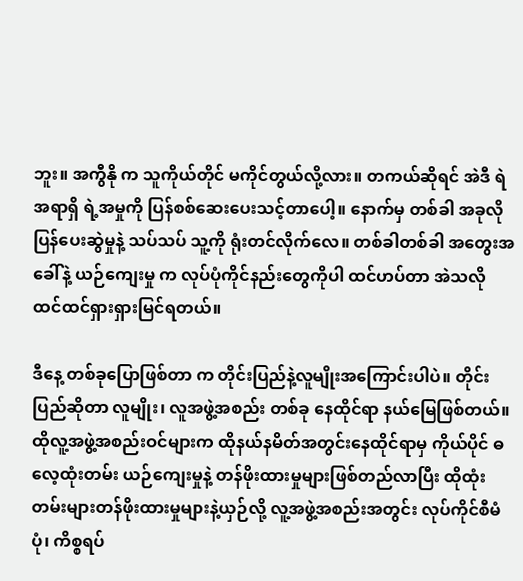ဘူး။ အကွီနို က သူကိုယ်တိုင် မကိုင်တွယ်လို့လား။ တကယ်ဆိုရင် အဲဒီ ရဲအရာရှိ ရဲ့အမှုကို ပြန်စစ်ဆေးပေးသင့်တာပေါ့။ နောက်မှ တစ်ခါ အခုလို ပြန်ပေးဆွဲမှုနဲ့ သပ်သပ် သူ့ကို ရုံးတင်လိုက်လေ။ တစ်ခါတစ်ခါ အတွေးအခေါ်နဲ့ ယဉ်ကျေးမှု က လုပ်ပုံကိုင်နည်းတွေကိုပါ ထင်ဟပ်တာ အဲသလို ထင်ထင်ရှားရှားမြင်ရတယ်။

ဒီနေ့ တစ်ခုပြောဖြစ်တာ က တိုင်းပြည်နဲ့လူမျိုးအကြောင်းပါပဲ။ တိုင်းပြည်ဆိုတာ လူမျိုး၊ လူအဖွဲ့အစည်း တစ်ခု နေထိုင်ရာ နယ်မြေဖြစ်တယ်။ ထိုလူ့အဖွဲ့အစည်းဝင်များက ထိုနယ်နမိတ်အတွင်းနေထိုင်ရာမှ ကိုယ်ပိုင် ဓလေ့ထုံးတမ်း ယဉ်ကျေးမှုနဲ့ တန်ဖိုးထားမှုများဖြစ်တည်လာပြီး ထိုထုံးတမ်းများတန်ဖိုးထားမှုများနဲ့ယှဉ်လို့ လူ့အဖွဲ့အစည်းအတွင်း လုပ်ကိုင်စီမံပုံ၊ ကိစ္စရပ်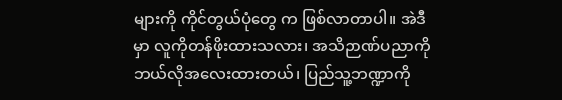များကို ကိုင်တွယ်ပုံတွေ က ဖြစ်လာတာပါ။ အဲဒီမှာ လူကိုတန်ဖိုးထားသလား၊ အသိဉာဏ်ပညာကို ဘယ်လိုအလေးထားတယ်၊ ပြည်သူ့ဘဏ္ဍာကို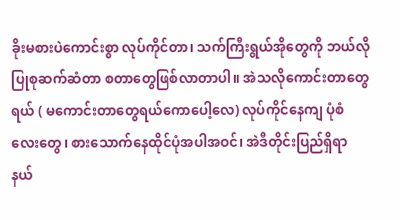ခိုးမစားပဲကောင်းစွာ လုပ်ကိုင်တာ၊ သက်ကြီးရွယ်အိုတွေကို ဘယ်လို ပြုစုဆက်ဆံတာ စတာတွေဖြစ်လာတာပါ။ အဲသလိုကောင်းတာတွေရယ် ( မကောင်းတာတွေရယ်ကောပေါ့လေ) လုပ်ကိုင်နေကျ ပုံစံလေးတွေ၊ စားသောက်နေထိုင်ပုံအပါအဝင်၊ အဲဒီတိုင်းပြည်ရှိရာ နယ်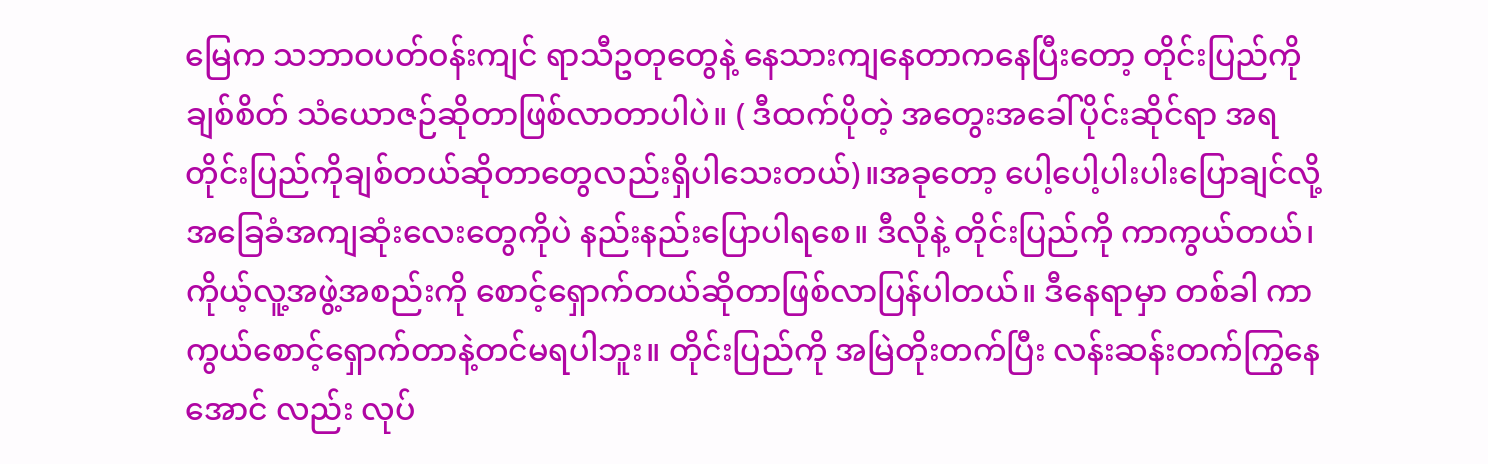မြေက သဘာဝပတ်ဝန်းကျင် ရာသီဥတုတွေနဲ့ နေသားကျနေတာကနေပြီးတော့ တိုင်းပြည်ကို ချစ်စိတ် သံယောဇဉ်ဆိုတာဖြစ်လာတာပါပဲ။ ( ဒီထက်ပိုတဲ့ အတွေးအခေါ်ပိုင်းဆိုင်ရာ အရ တိုင်းပြည်ကိုချစ်တယ်ဆိုတာတွေလည်းရှိပါသေးတယ်)။အခုတော့ ပေါ့ပေါ့ပါးပါးပြောချင်လို့ အခြေခံအကျဆုံးလေးတွေကိုပဲ နည်းနည်းပြောပါရစေ။ ဒီလိုနဲ့ တိုင်းပြည်ကို ကာကွယ်တယ်၊ ကိုယ့်လူ့အဖွဲ့အစည်းကို စောင့်ရှောက်တယ်ဆိုတာဖြစ်လာပြန်ပါတယ်။ ဒီနေရာမှာ တစ်ခါ ကာကွယ်စောင့်ရှောက်တာနဲ့တင်မရပါဘူး။ တိုင်းပြည်ကို အမြဲတိုးတက်ပြီး လန်းဆန်းတက်ကြွနေအောင် လည်း လုပ်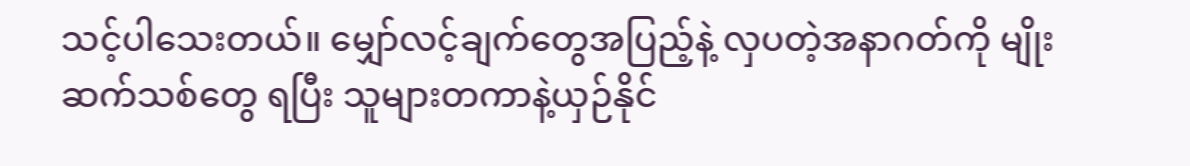သင့်ပါသေးတယ်။ မျှော်လင့်ချက်တွေအပြည့်နဲ့ လှပတဲ့အနာဂတ်ကို မျိုးဆက်သစ်တွေ ရပြီး သူများတကာနဲ့ယှဉ်နိုင်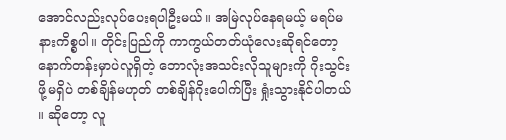အောင်လည်းလုပ်ပေးရပါဦးမယ်။ အမြဲလုပ်နေရမယ့် မရပ်မနားကိစ္စပါ။ တိုင်းပြည်ကို ကာကွယ်တတ်ယုံလေးဆိုရင်တော့ နောက်တန်းမှာပဲလူရှိတဲ့ ဘောလုံးအသင်းလိုသူများကို ဂိုးသွင်းဖို့မရှိပဲ တစ်ချိန်မဟုတ် တစ်ချိန်ဂိုးပေါက်ပြီး ရှုံးသွားနိုင်ပါတယ် ။ ဆိုတော့ လူ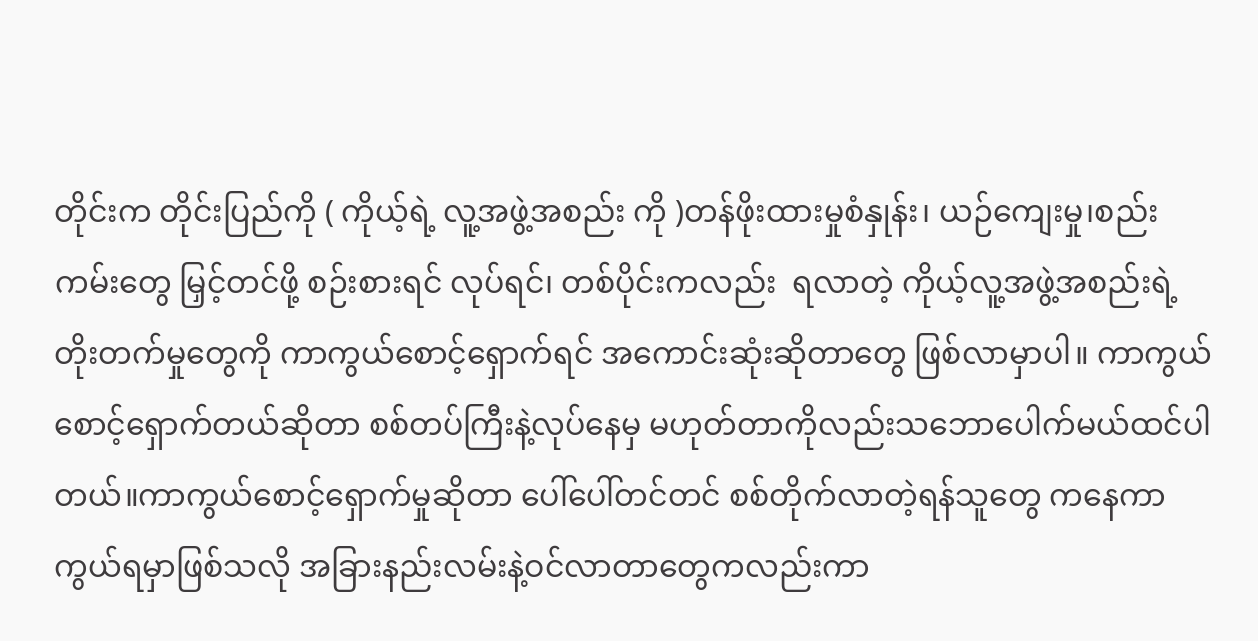တိုင်းက တိုင်းပြည်ကို ( ကိုယ့်ရဲ့ လူ့အဖွဲ့အစည်း ကို )တန်ဖိုးထားမှုစံနှုန်း၊ ယဉ်ကျေးမှု၊စည်းကမ်းတွေ မြှင့်တင်ဖို့ စဉ်းစားရင် လုပ်ရင်၊ တစ်ပိုင်းကလည်း  ရလာတဲ့ ကိုယ့်လူ့အဖွဲ့အစည်းရဲ့ တိုးတက်မှုတွေကို ကာကွယ်စောင့်ရှောက်ရင် အကောင်းဆုံးဆိုတာတွေ ဖြစ်လာမှာပါ။ ကာကွယ်စောင့်ရှောက်တယ်ဆိုတာ စစ်တပ်ကြီးနဲ့လုပ်နေမှ မဟုတ်တာကိုလည်းသဘောပေါက်မယ်ထင်ပါတယ်။ကာကွယ်စောင့်ရှောက်မှုဆိုတာ ပေါ်ပေါ်တင်တင် စစ်တိုက်လာတဲ့ရန်သူတွေ ကနေကာကွယ်ရမှာဖြစ်သလို အခြားနည်းလမ်းနဲ့ဝင်လာတာတွေကလည်းကာ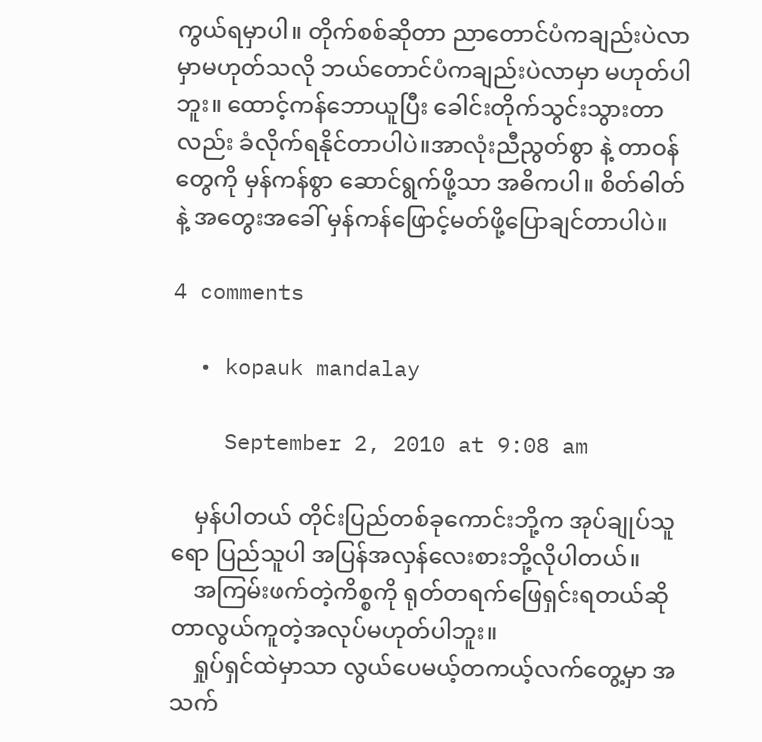ကွယ်ရမှာပါ။ တိုက်စစ်ဆိုတာ ညာတောင်ပံကချည်းပဲလာမှာမဟုတ်သလို ဘယ်တောင်ပံကချည်းပဲလာမှာ မဟုတ်ပါဘူး။ ထောင့်ကန်ဘောယူပြီး ခေါင်းတိုက်သွင်းသွားတာလည်း ခံလိုက်ရနိုင်တာပါပဲ။အာလုံးညီညွတ်စွာ နဲ့ တာဝန်တွေကို မှန်ကန်စွာ ဆောင်ရွက်ဖို့သာ အဓိကပါ။ စိတ်ဓါတ်နဲ့ အတွေးအခေါ် မှန်ကန်ဖြောင့်မတ်ဖို့ပြောချင်တာပါပဲ။

4 comments

  • kopauk mandalay

    September 2, 2010 at 9:08 am

    မှန်ပါတယ် တိုင်းပြည်တစ်ခုကောင်းဘို့က အုပ်ချုပ်သူရော ပြည်သူပါ အပြန်အလှန်လေးစားဘို့လိုပါတယ်။
    အကြမ်းဖက်တဲ့ကိစ္စကို ရုတ်တရက်ဖြေရှင်းရတယ်ဆိုတာလွယ်ကူတဲ့အလုပ်မဟုတ်ပါဘူး။
    ရှုပ်ရှင်ထဲမှာသာ လွယ်ပေမယ့်တကယ့်လက်တွေ့မှာ အသက်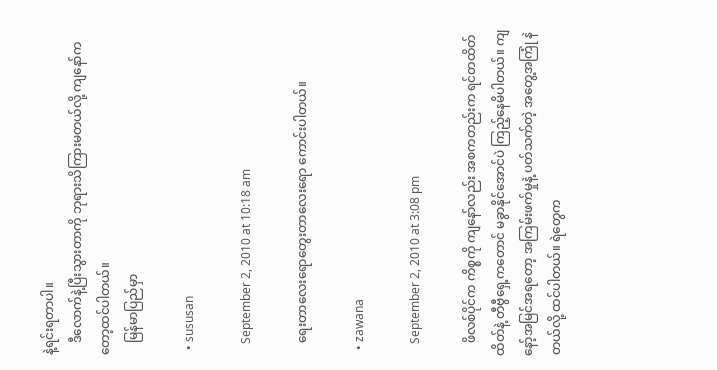နဲ့ရင်းရတာပါ။
    ဒီလောက်နဲ့ပြီးသွားတာကို ဘုရားသိကြားမတယ်လို့ ကျနော်ကတော့ထင်ပါတယ်။
    မြန်မာပြည်မှာ

  • sususan

    September 2, 2010 at 10:18 am

    ရေးတာလေးရောတွေးတာလေးရော ကောင်းပါတယ်။

  • zawana

    September 2, 2010 at 3:08 pm

    ဖိလစ်ပိုင်က ကိစ္စကို ကျနော်လည်း အစကတည်းက ရင်တထိတ်ထိတ်နဲ့ တီဗွီရှေ့ကတောင် မခွာနိုင်အောင်ပဲ ကြည့်နေမိပါတယ်။ ကျနော့်အမြင်အရတော့ အကြမ်းဖက်မှုနဲ့ ပတ်သက်တဲ့ အတွေ့အကြုံ နဲတယ်လို့ ထင်ပါတယ်။ ရဲတွေက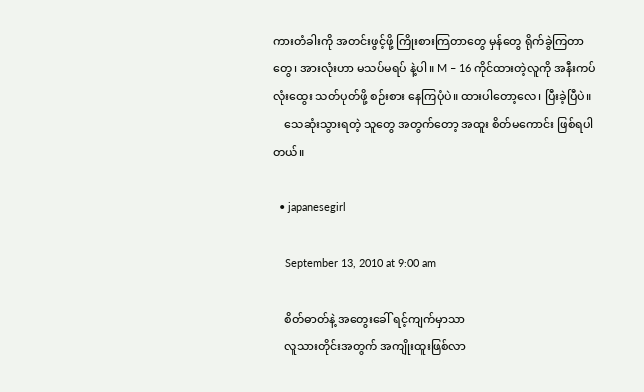ကားတံခါးကို အတင်းဖွင့်ဖို့ ကြိုးစားကြတာတွေ မှန်တွေ ရိုက်ခွဲကြတာတွေ၊ အားလုံးဟာ မသပ်မရပ် နဲ့ပါ။ M – 16 ကိုင်ထားတဲ့လူကို အနီးကပ် လုံးထွေး သတ်ပုတ်ဖို့ စဉ်းစား နေကြပုံပဲ။ ထားပါတော့လေ၊ ပြီးခဲ့ပြီပဲ။
    သေဆုံးသွားရတဲ့ သူတွေ အတွက်တော့ အထူး စိတ်မကောင်း ဖြစ်ရပါတယ်။

  • japanesegirl

    September 13, 2010 at 9:00 am

    စိတ်ဓာတ်နဲ့ အတွေးခေါ် ရင့်ကျက်မှာသာ
    လူသားတိုင်းအတွက် အကျိုးထူးဖြစ်လာ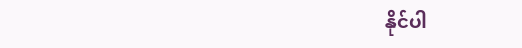နိုင်ပါ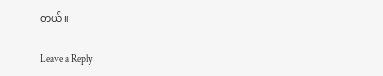တယ်။

Leave a Reply